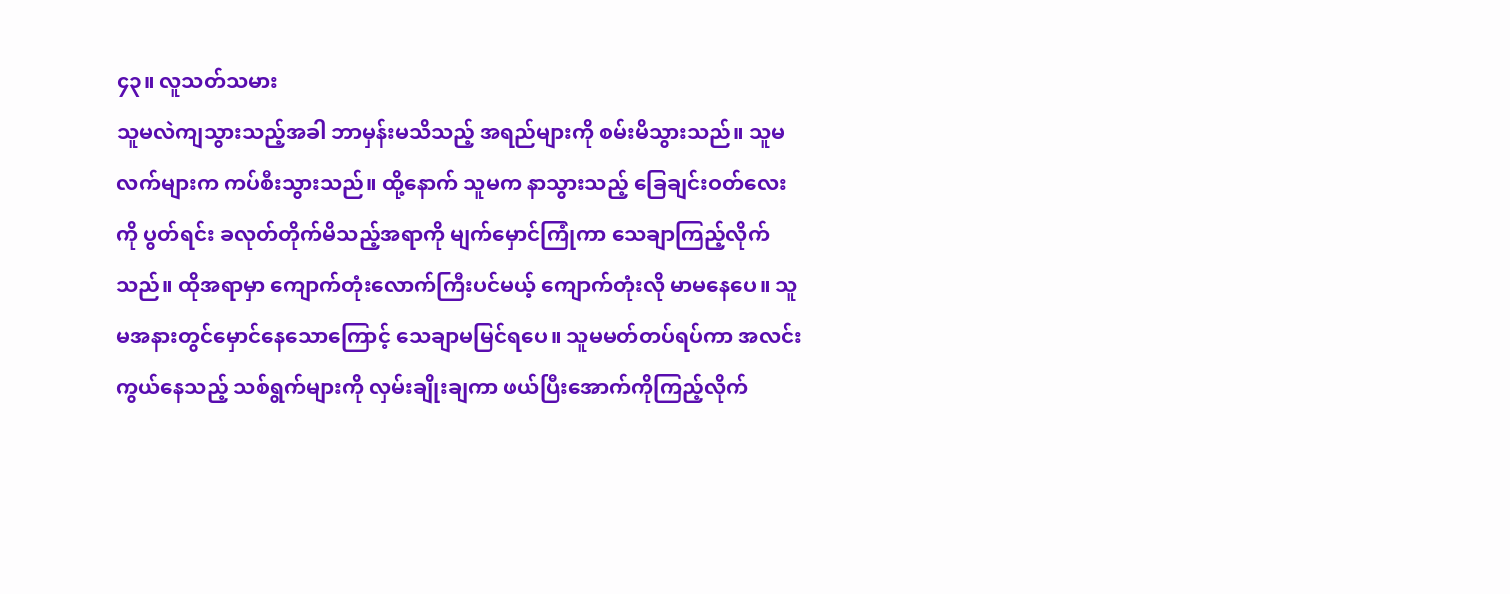၄၃။ လူသတ်သမား
သူမလဲကျသွားသည့်အခါ ဘာမှန်းမသိသည့် အရည်များကို စမ်းမိသွားသည်။ သူမလက်များက ကပ်စီးသွားသည်။ ထို့နောက် သူမက နာသွားသည့် ခြေချင်းဝတ်လေးကို ပွတ်ရင်း ခလုတ်တိုက်မိသည့်အရာကို မျက်မှောင်ကြုံကာ သေချာကြည့်လိုက်သည်။ ထိုအရာမှာ ကျောက်တုံးလောက်ကြီးပင်မယ့် ကျောက်တုံးလို မာမနေပေ။ သူမအနားတွင်မှောင်နေသောကြောင့် သေချာမမြင်ရပေ။ သူမမတ်တပ်ရပ်ကာ အလင်းကွယ်နေသည့် သစ်ရွက်များကို လှမ်းချိုးချကာ ဖယ်ပြီးအောက်ကိုကြည့်လိုက်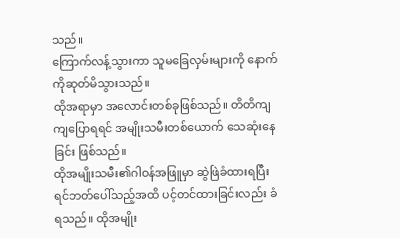သည်။
ကြောက်လန့်သွားကာ သူမခြေလှမ်းများကို နောက်ကိုဆုတ်မိသွားသည်။
ထိုအရာမှာ အလောင်းတစ်ခုဖြစ်သည်။ တိတိကျကျပြောရရင် အမျိုးသမီးတစ်ယောက် သေဆုံးနေခြင်း ဖြစ်သည်။
ထိုအမျိုးသမီး၏ဂါဝန်အဖြူမှာ ဆွဲဖြဲခံထားရပြီး ရင်ဘတ်ပေါ်သည့်အထိ ပင့်တင်ထားခြင်းလည်း ခံရသည်။ ထိုအမျိုး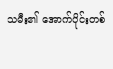သမီး၏ အောက်ပိုင်းတစ်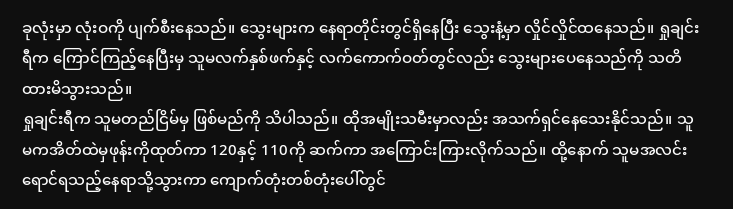ခုလုံးမှာ လုံးဝကို ပျက်စီးနေသည်။ သွေးများက နေရာတိုင်းတွင်ရှိနေပြီး သွေးနံ့မှာ လှိုင်လှိုင်ထနေသည်။ ရှုချင်းရီက ကြောင်ကြည့်နေပြီးမှ သူမလက်နှစ်ဖက်နှင့် လက်ကောက်ဝတ်တွင်လည်း သွေးများပေနေသည်ကို သတိထားမိသွားသည်။
ရှုချင်းရီက သူမတည်ငြိမ်မှ ဖြစ်မည်ကို သိပါသည်။ ထိုအမျိုးသမီးမှာလည်း အသက်ရှင်နေသေးနိုင်သည်။ သူမကအိတ်ထဲမှဖုန်းကိုထုတ်ကာ 120နှင့် 110ကို ဆက်ကာ အကြောင်းကြားလိုက်သည်။ ထို့နောက် သူမအလင်းရောင်ရသည့်နေရာသို့သွားကာ ကျောက်တုံးတစ်တုံးပေါ်တွင်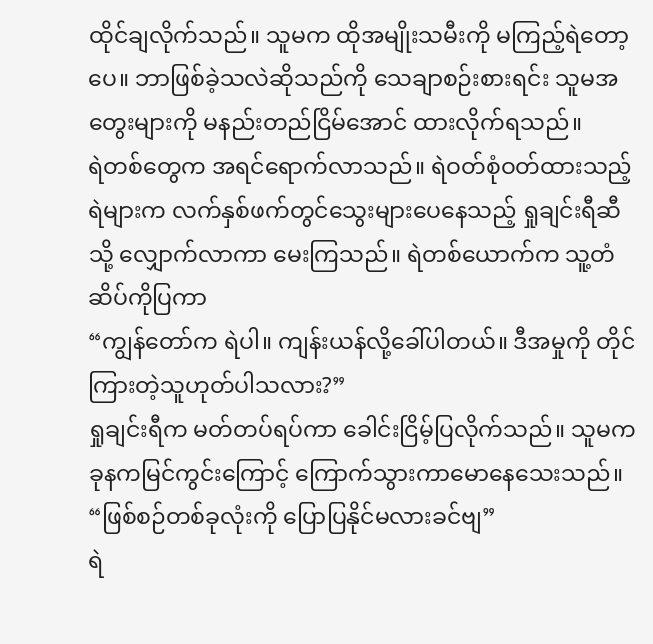ထိုင်ချလိုက်သည်။ သူမက ထိုအမျိုးသမီးကို မကြည့်ရဲတော့ပေ။ ဘာဖြစ်ခဲ့သလဲဆိုသည်ကို သေချာစဉ်းစားရင်း သူမအတွေးများကို မနည်းတည်ငြိမ်အောင် ထားလိုက်ရသည်။
ရဲတစ်တွေက အရင်ရောက်လာသည်။ ရဲဝတ်စုံဝတ်ထားသည့်ရဲများက လက်နှစ်ဖက်တွင်သွေးများပေနေသည့် ရှုချင်းရီဆီသို့ လျှောက်လာကာ မေးကြသည်။ ရဲတစ်ယောက်က သူ့တံဆိပ်ကိုပြကာ
“ကျွန်တော်က ရဲပါ။ ကျန်းယန်လို့ခေါ်ပါတယ်။ ဒီအမှုကို တိုင်ကြားတဲ့သူဟုတ်ပါသလား?”
ရှုချင်းရီက မတ်တပ်ရပ်ကာ ခေါင်းငြိမ့်ပြလိုက်သည်။ သူမက ခုနကမြင်ကွင်းကြောင့် ကြောက်သွားကာမောနေသေးသည်။
“ဖြစ်စဉ်တစ်ခုလုံးကို ပြောပြနိုင်မလားခင်ဗျ”
ရဲ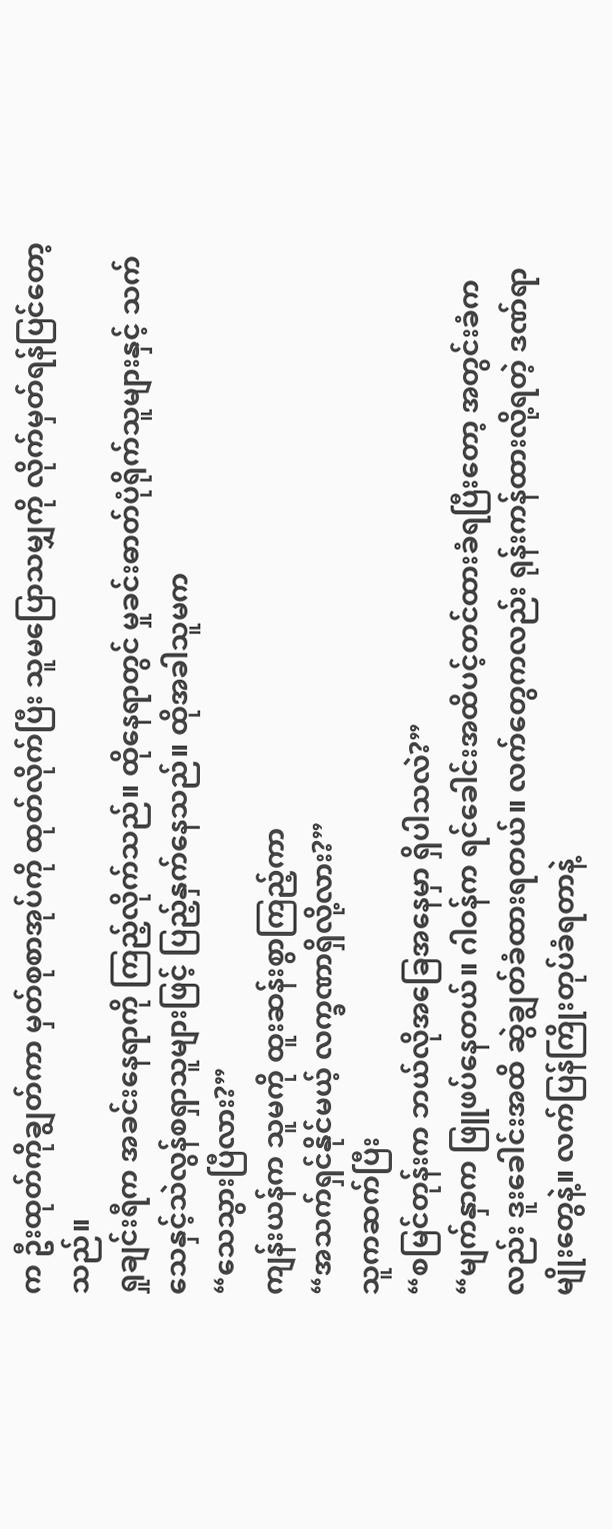က ဦးထုတ်ကိုချွတ်ကာ မှတ်စုစာအုပ်ကို ထုတ်လိုက်ပြီး သူမပြောသမျှကို လိုက်မှတ်ရန်ပြင်တော့သည်။
ရှုချင်းရီက အခင်းနေရာကို ကြည့်လိုက်သည်။ ထိုနေရာတွင် မှုခင်းဓာတ်ပုံရိုက်သူများနှင့် သက်သေနှင့်သဲလွန်စရှာသူများဖြင့် ပြည့်နှက်နေသည်။ ထိုအခါသူမက
“သေသွားပြီလား?”
ကျန်းယန်က သူမကို ထူးဆန်းစွာကြည့်ကာ
“အသက်ရှင်နိုင်မယ့် လက္ခဏာရှိလို့လား?”
သူကဆက်ပြီး
“စမြင်တုန်းက ဘယ်လိုအခြေအနေမှာ ရှိပါသလဲ?”
“မျက်နှာက ဖြူဖပ်နေတယ်။ ဂါဝန်က ရင်ခေါင်းအထိပင့်တင်ထားခံရပြီးတော့ အတွင်းခံကလည်း ဒူးခေါင်းအထိ ဆွဲချွတ်ခံထားရတယ်။ လက်တွေကလည်း ရုန်းကန်ထားလို့ရတဲ့ ဒဏ်ရာမျိုးတွေနဲ့။ လက်ပြန်ကြိုးတုပ်ခံရတာနဲ့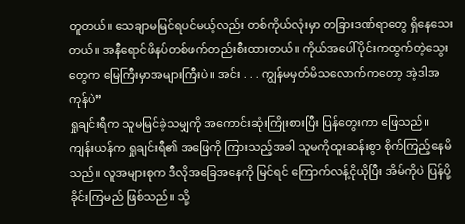တူတယ်။ သေချာမမြင်ရပင်မယ့်လည်း တစ်ကိုယ်လုံးမှာ တခြားဒဏ်ရာတွေ ရှိနေသေးတယ်။ အနီရောင်ဖိနပ်တစ်ဖက်တည်းစီးထားတယ်။ ကိုယ်အပေါ်ပိုင်းကထွက်တဲ့သွေးတွေက မြေကြီးမှာအများကြီးပဲ။ အင်း . . . ကျွန်မမှတ်မိသလောက်ကတော့ အဲ့ဒါအကုန်ပဲ”
ရှုချင်းရီက သူမမြင်ခဲ့သမျှကို အကောင်းဆုံးကြိုးစားပြီး ပြန်တွေးကာ ဖြေသည်။
ကျန်းယန်က ရှုချင်းရီ၏ အဖြေကို ကြားသည့်အခါ သူမကိုထူးဆန်းစွာ စိုက်ကြည့်နေမိသည်။ လူအများစုက ဒီလိုအခြေအနေကို မြင်ရင် ကြောက်လန့်ငိုယိုပြီး အိမ်ကိုပဲ ပြန်ပို့ခိုင်းကြမည် ဖြစ်သည်။ သို့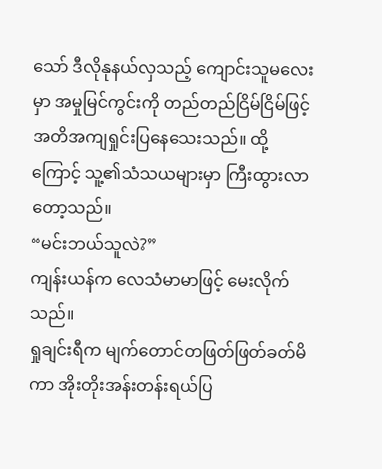သော် ဒီလိုနုနယ်လှသည့် ကျောင်းသူမလေးမှာ အမှုမြင်ကွင်းကို တည်တည်ငြိမ်ငြိမ်ဖြင့် အတိအကျရှုင်းပြနေသေးသည်။ ထို့ကြောင့် သူ့၏သံသယများမှာ ကြီးထွားလာတော့သည်။
“မင်းဘယ်သူလဲ?”
ကျန်းယန်က လေသံမာမာဖြင့် မေးလိုက်သည်။
ရှုချင်းရီက မျက်တောင်တဖြတ်ဖြတ်ခတ်မိကာ အိုးတိုးအန်းတန်းရယ်ပြ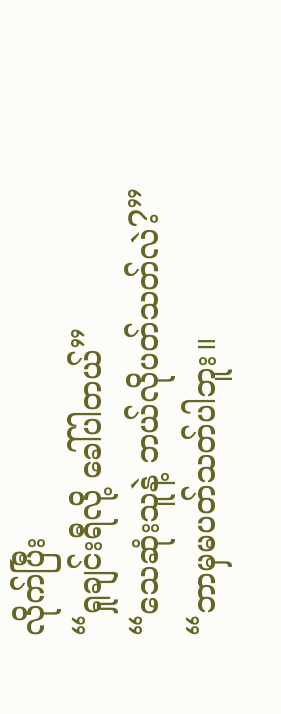လိုက်ပြီး
“ရှုချင်းရီလို့ ခေါ်ပါတယ်”
“သေဆုံးသူနဲ့ ဘယ်လိုပတ်သတ်လဲ?”
“ဘာမှမပတ်သတ်ပါဘူး။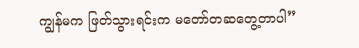ကျွန်မက ဖြတ်သွားရင်းက မတော်တဆတွေ့တာပါ”